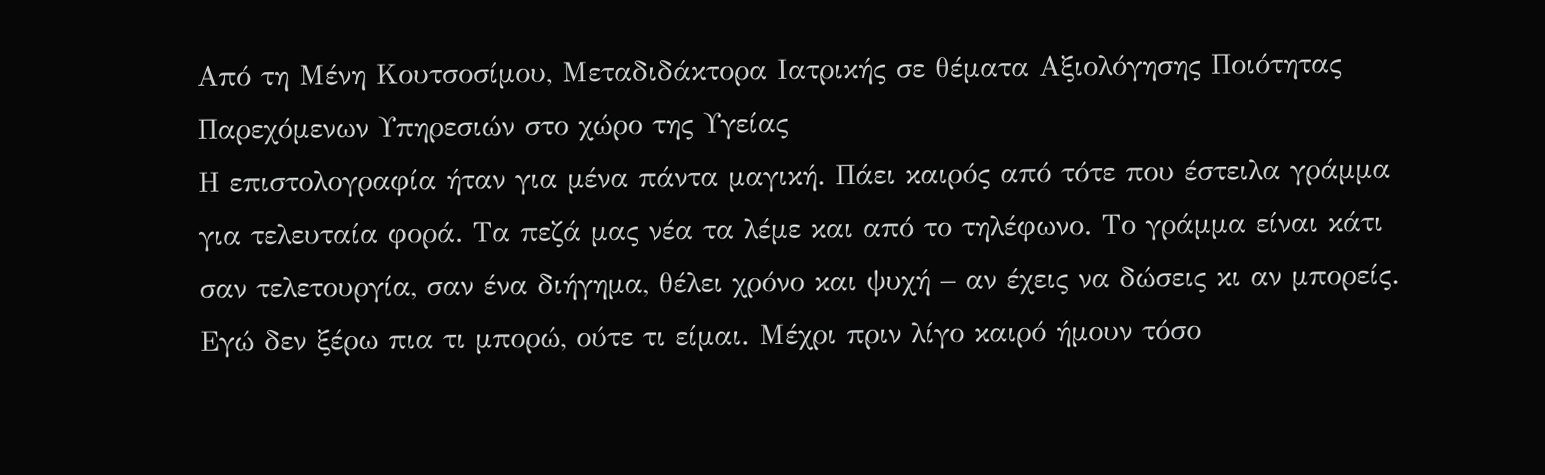Από τη Μένη Κουτσοσίμου, Μεταδιδάκτορα Ιατρικής σε θέματα Αξιολόγησης Ποιότητας Παρεχόμενων Υπηρεσιών στο χώρο της Υγείας
Η επιστολογραφία ήταν για μένα πάντα μαγική. Πάει καιρός από τότε που έστειλα γράμμα για τελευταία φορά. Τα πεζά μας νέα τα λέμε και από το τηλέφωνο. Το γράμμα είναι κάτι σαν τελετουργία, σαν ένα διήγημα, θέλει χρόνο και ψυχή – αν έχεις να δώσεις κι αν μπορείς.
Εγώ δεν ξέρω πια τι μπορώ, ούτε τι είμαι. Μέχρι πριν λίγο καιρό ήμουν τόσο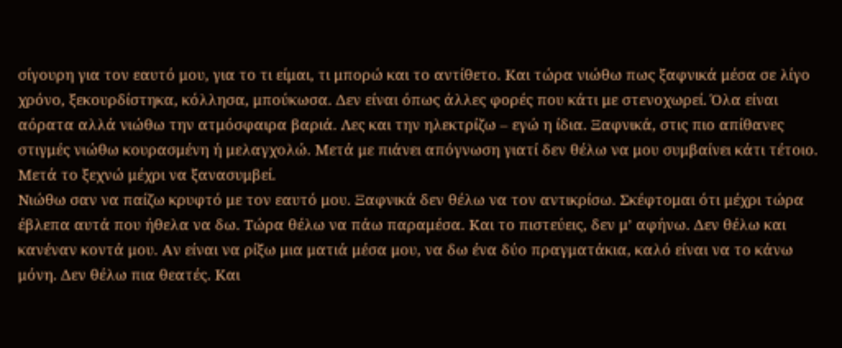σίγουρη για τον εαυτό μου, για το τι είμαι, τι μπορώ και το αντίθετο. Και τώρα νιώθω πως ξαφνικά μέσα σε λίγο χρόνο, ξεκουρδίστηκα, κόλλησα, μπούκωσα. Δεν είναι όπως άλλες φορές που κάτι με στενοχωρεί. Όλα είναι αόρατα αλλά νιώθω την ατμόσφαιρα βαριά. Λες και την ηλεκτρίζω – εγώ η ίδια. Ξαφνικά, στις πιο απίθανες στιγμές νιώθω κουρασμένη ή μελαγχολώ. Μετά με πιάνει απόγνωση γιατί δεν θέλω να μου συμβαίνει κάτι τέτοιο. Μετά το ξεχνώ μέχρι να ξανασυμβεί.
Νιώθω σαν να παίζω κρυφτό με τον εαυτό μου. Ξαφνικά δεν θέλω να τον αντικρίσω. Σκέφτομαι ότι μέχρι τώρα έβλεπα αυτά που ήθελα να δω. Τώρα θέλω να πάω παραμέσα. Και το πιστεύεις, δεν μ’ αφήνω. Δεν θέλω και κανέναν κοντά μου. Αν είναι να ρίξω μια ματιά μέσα μου, να δω ένα δύο πραγματάκια, καλό είναι να το κάνω μόνη. Δεν θέλω πια θεατές. Και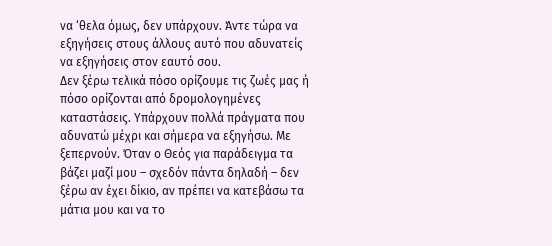να ‘θελα όμως, δεν υπάρχουν. Άντε τώρα να εξηγήσεις στους άλλους αυτό που αδυνατείς να εξηγήσεις στον εαυτό σου.
Δεν ξέρω τελικά πόσο ορίζουμε τις ζωές μας ή πόσο ορίζονται από δρομολογημένες καταστάσεις. Υπάρχουν πολλά πράγματα που αδυνατώ μέχρι και σήμερα να εξηγήσω. Με ξεπερνούν. Όταν ο Θεός για παράδειγμα τα βάζει μαζί μου – σχεδόν πάντα δηλαδή – δεν ξέρω αν έχει δίκιο, αν πρέπει να κατεβάσω τα μάτια μου και να το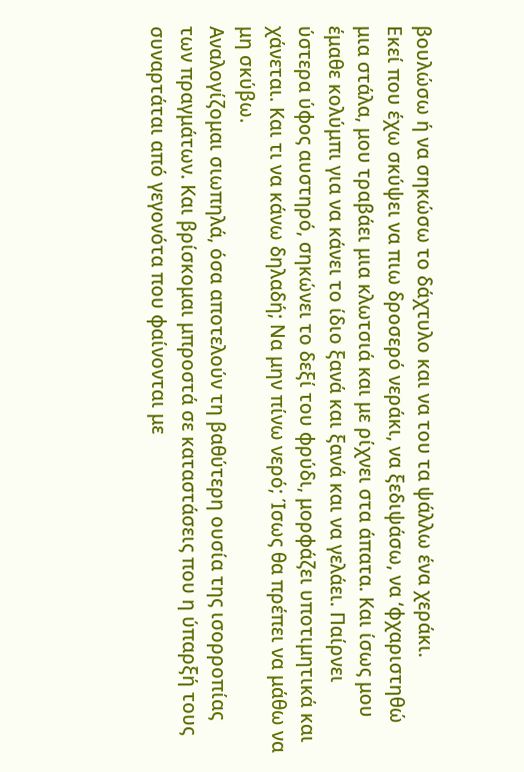βουλώσω ή να σηκώσω το δάχτυλο και να του τα ψάλλω ένα χεράκι.
Εκεί που έχω σκύψει να πιω δροσερό νεράκι, να ξεδιψάσω, να ‘φχαριστηθώ μια στάλα, μου τραβάει μια κλωτσιά και με ρίχνει στα άπατα. Και ίσως μου έμαθε κολύμπι για να κάνει το ίδιο ξανά και ξανά και να γελάει. Παίρνει ύστερα ύφος αυστηρό, σηκώνει το δεξί του φρύδι, μορφάζει υποτιμητικά και χάνεται. Και τι να κάνω δηλαδή; Να μην πίνω νερό; Ίσως θα πρέπει να μάθω να μη σκύβω.
Αναλογίζομαι σιωπηλά, όσα αποτελούν τη βαθύτερη ουσία της ισορροπίας των πραγμάτων. Και βρίσκομαι μπροστά σε καταστάσεις που η ύπαρξή τους συναρτάται από γεγονότα που φαίνονται με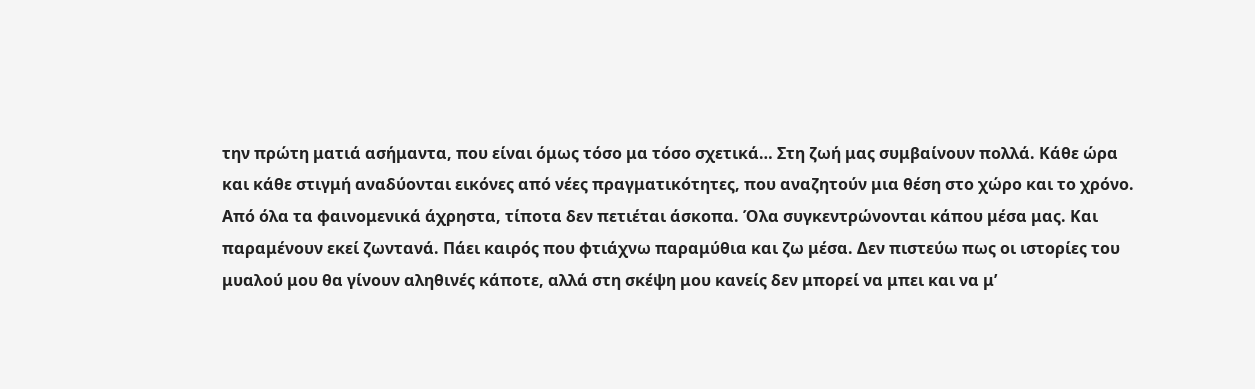την πρώτη ματιά ασήμαντα, που είναι όμως τόσο μα τόσο σχετικά… Στη ζωή μας συμβαίνουν πολλά. Κάθε ώρα και κάθε στιγμή αναδύονται εικόνες από νέες πραγματικότητες, που αναζητούν μια θέση στο χώρο και το χρόνο. Από όλα τα φαινομενικά άχρηστα, τίποτα δεν πετιέται άσκοπα. Όλα συγκεντρώνονται κάπου μέσα μας. Και παραμένουν εκεί ζωντανά. Πάει καιρός που φτιάχνω παραμύθια και ζω μέσα. Δεν πιστεύω πως οι ιστορίες του μυαλού μου θα γίνουν αληθινές κάποτε, αλλά στη σκέψη μου κανείς δεν μπορεί να μπει και να μ’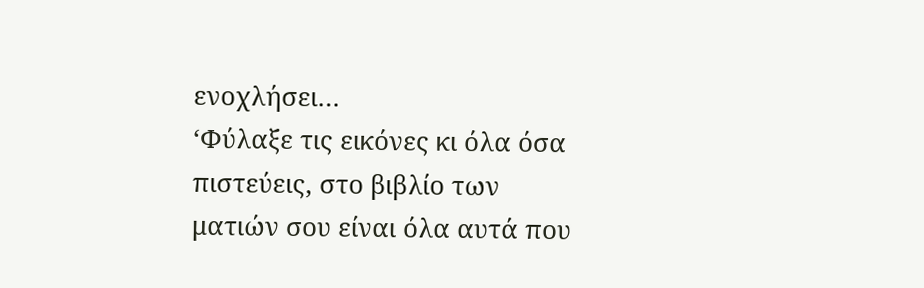ενοχλήσει…
‘Φύλαξε τις εικόνες κι όλα όσα πιστεύεις, στο βιβλίο των ματιών σου είναι όλα αυτά που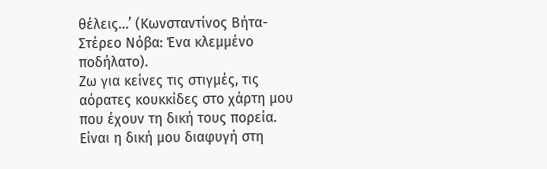θέλεις…’ (Κωνσταντίνος Βήτα-Στέρεο Νόβα: Ένα κλεμμένο ποδήλατο).
Ζω για κείνες τις στιγμές, τις αόρατες κουκκίδες στο χάρτη μου που έχουν τη δική τους πορεία. Είναι η δική μου διαφυγή στη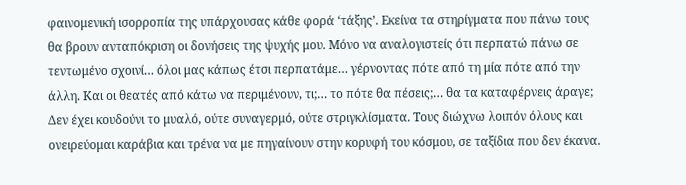φαινομενική ισορροπία της υπάρχουσας κάθε φορά ‘τάξης’. Εκείνα τα στηρίγματα που πάνω τους θα βρουν ανταπόκριση οι δονήσεις της ψυχής μου. Μόνο να αναλογιστείς ότι περπατώ πάνω σε τεντωμένο σχοινί… όλοι μας κάπως έτσι περπατάμε… γέρνοντας πότε από τη μία πότε από την άλλη. Και οι θεατές από κάτω να περιμένουν, τι;… το πότε θα πέσεις;… θα τα καταφέρνεις άραγε;
Δεν έχει κουδούνι το μυαλό, ούτε συναγερμό, ούτε στριγκλίσματα. Τους διώχνω λοιπόν όλους και ονειρεύομαι καράβια και τρένα να με πηγαίνουν στην κορυφή του κόσμου, σε ταξίδια που δεν έκανα.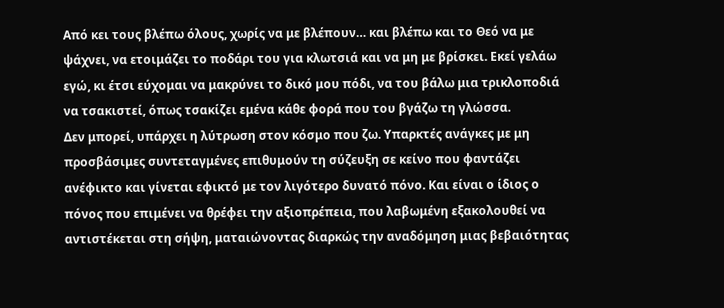Από κει τους βλέπω όλους, χωρίς να με βλέπουν… και βλέπω και το Θεό να με ψάχνει, να ετοιμάζει το ποδάρι του για κλωτσιά και να μη με βρίσκει. Εκεί γελάω εγώ, κι έτσι εύχομαι να μακρύνει το δικό μου πόδι, να του βάλω μια τρικλοποδιά να τσακιστεί, όπως τσακίζει εμένα κάθε φορά που του βγάζω τη γλώσσα.
Δεν μπορεί, υπάρχει η λύτρωση στον κόσμο που ζω. Υπαρκτές ανάγκες με μη προσβάσιμες συντεταγμένες επιθυμούν τη σύζευξη σε κείνο που φαντάζει ανέφικτο και γίνεται εφικτό με τον λιγότερο δυνατό πόνο. Και είναι ο ίδιος ο πόνος που επιμένει να θρέφει την αξιοπρέπεια, που λαβωμένη εξακολουθεί να αντιστέκεται στη σήψη, ματαιώνοντας διαρκώς την αναδόμηση μιας βεβαιότητας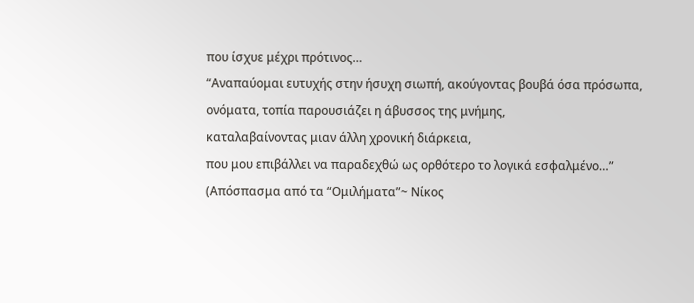που ίσχυε μέχρι πρότινος…
“Αναπαύομαι ευτυχής στην ήσυχη σιωπή, ακούγοντας βουβά όσα πρόσωπα,
ονόματα, τοπία παρουσιάζει η άβυσσος της μνήμης,
καταλαβαίνοντας μιαν άλλη χρονική διάρκεια,
που μου επιβάλλει να παραδεχθώ ως ορθότερο το λογικά εσφαλμένο…”
(Απόσπασμα από τα “Ομιλήματα”~ Νίκος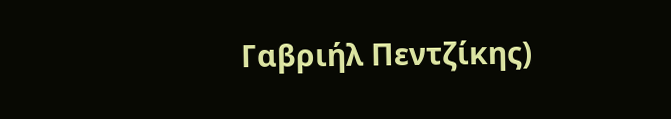Γαβριήλ Πεντζίκης)